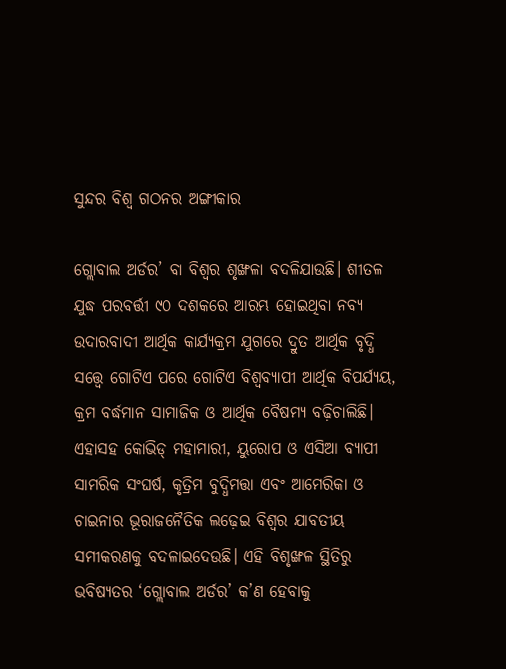ସୁନ୍ଦର ବିଶ୍ୱ ଗଠନର ଅଙ୍ଗୀକାର

ଗ୍ଲୋବାଲ ଅର୍ଡର’ ବା ବିଶ୍ୱର ଶୃଙ୍ଖଳା ବଦଳିଯାଉଛି। ଶୀତଳ ଯୁଦ୍ଧ ପରବର୍ତ୍ତୀ ୯୦ ଦଶକରେ ଆରମ୍ଭ ହୋଇଥିବା ନବ୍ୟ ଉଦାରବାଦୀ ଆର୍ଥିକ କାର୍ଯ୍ୟକ୍ରମ ଯୁଗରେ ଦ୍ରୁତ ଆର୍ଥିକ ବୃଦ୍ଧି ସତ୍ତ୍ୱେ ଗୋଟିଏ ପରେ ଗୋଟିଏ ବିଶ୍ୱବ୍ୟାପୀ ଆର୍ଥିକ ବିପର୍ଯ୍ୟୟ, କ୍ରମ ବର୍ଦ୍ଧମାନ ସାମାଜିକ ଓ ଆର୍ଥିକ ବୈଷମ୍ୟ ବଢ଼ିଚାଲିଛି। ଏହାସହ କୋଭିଡ୍‌ ମହାମାରୀ, ୟୁରୋପ ଓ ଏସିଆ ବ୍ୟାପୀ ସାମରିକ ସଂଘର୍ଷ, କୃତ୍ରିମ ବୁଦ୍ଧିମତ୍ତା ଏବଂ ଆମେରିକା ଓ ଚାଇନାର ଭୂରାଜନୈତିକ ଲଢ଼େଇ ବିଶ୍ୱର ଯାବତୀୟ ସମୀକରଣକୁ ବଦଳାଇଦେଉଛି। ଏହି ବିଶୃଙ୍ଖଳ ସ୍ଥିତିରୁ ଭବିଷ୍ୟତର ‘ଗ୍ଲୋବାଲ ଅର୍ଡର’ କ’ଣ ହେବାକୁ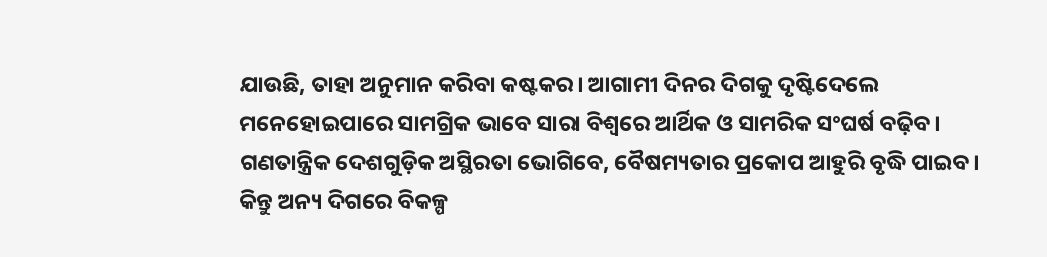ଯାଉଛି, ତାହା ଅନୁମାନ କରିବା କଷ୍ଟକର। ଆଗାମୀ ଦିନର ଦିଗକୁ ଦୃଷ୍ଟିଦେଲେ ମନେହୋଇପାରେ ସାମଗ୍ରିକ ଭାବେ ସାରା ବିଶ୍ୱରେ ଆର୍ଥିକ ଓ ସାମରିକ ସଂଘର୍ଷ ବଢ଼ିବ। ଗଣତାନ୍ତ୍ରିକ ଦେଶଗୁଡ଼ିକ ଅସ୍ଥିରତା ଭୋଗିବେ, ବୈଷମ୍ୟତାର ପ୍ରକୋପ ଆହୁରି ବୃଦ୍ଧି ପାଇବ। କିନ୍ତୁ ଅନ୍ୟ ଦିଗରେ ବିକଳ୍ପ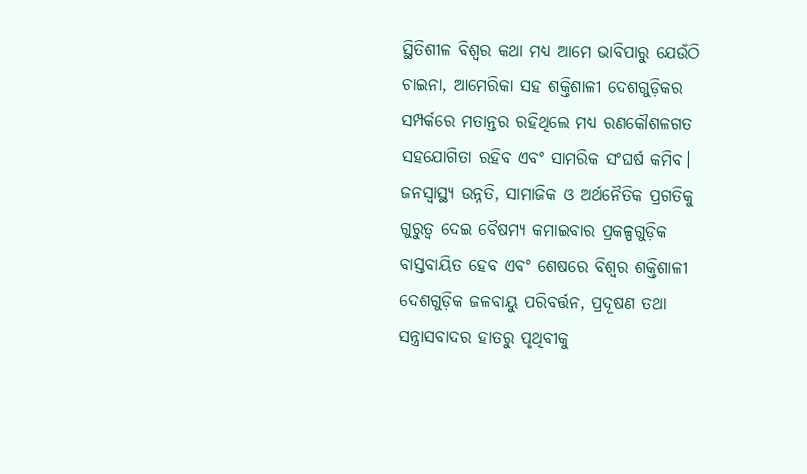ସ୍ଥିତିଶୀଳ ବିଶ୍ୱର କଥା ମଧ୍ୟ ଆମେ ଭାବିପାରୁ ଯେଉଁଠି ଚାଇନା, ଆମେରିକା ସହ ଶକ୍ତିଶାଳୀ ଦେଶଗୁଡ଼ିକର ସମ୍ପର୍କରେ ମତାନ୍ତର ରହିଥିଲେ ମଧ୍ୟ ରଣକୌଶଳଗତ ସହଯୋଗିତା ରହିବ ଏବଂ ସାମରିକ ସଂଘର୍ଷ କମିବ। ଜନସ୍ବାସ୍ଥ୍ୟ ଉନ୍ନତି, ସାମାଜିକ ଓ ଅର୍ଥନୈତିକ ପ୍ରଗତିକୁ ଗୁରୁତ୍ୱ ଦେଇ ବୈଷମ୍ୟ କମାଇବାର ପ୍ରକଳ୍ପଗୁଡ଼ିକ ବାସ୍ତବାୟିତ ହେବ ଏବଂ ଶେଷରେ ବିଶ୍ୱର ଶକ୍ତିଶାଳୀ ଦେଶଗୁଡ଼ିକ ଜଳବାୟୁ ପରିବର୍ତ୍ତନ, ପ୍ରଦୂଷଣ ତଥା ସନ୍ତ୍ରାସବାଦର ହାତରୁ ପୃଥିବୀକୁ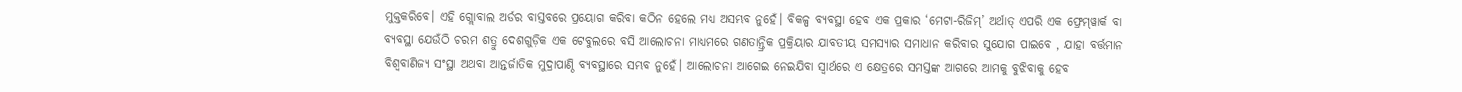ମୁକ୍ତକରିବେ। ଏହି ଗ୍ଲୋବାଲ ଅର୍ଡର ବାସ୍ତବରେ ପ୍ରୟୋଗ କରିବା କଠିନ ହେଲେ ମଧ୍ୟ ଅସମ୍ଭବ ନୁହେଁ। ବିକଳ୍ପ ବ୍ୟବସ୍ଥା ହେବ ଏକ ପ୍ରକାର ‘ମେଟା-ରିଜିମ୍‌’ ଅର୍ଥାତ୍‌ ଏପରି ଏକ ଫ୍ରେମ୍‌ୱାର୍କ ବା ବ୍ୟବସ୍ଥା ଯେଉଁଠି ଚରମ ଶତ୍ରୁ ଦେଶଗୁଡ଼ିକ ଏକ ଟେବୁଲରେ ବସି ଆଲୋଚନା ମାଧ୍ୟମରେ ଗଣତାନ୍ତ୍ରିକ ପ୍ରକ୍ରିୟାର ଯାବତୀୟ ସମସ୍ୟାର ସମାଧାନ କରିବାର ସୁଯୋଗ ପାଇବେ , ଯାହା ବର୍ତ୍ତମାନ ବିଶ୍ୱବାଣିଜ୍ୟ ସଂସ୍ଥା ଅଥବା ଆନ୍ତର୍ଜାତିକ ମୁଦ୍ରାପାଣ୍ଠି ବ୍ୟବସ୍ଥାରେ ସମ୍ଭବ ନୁହେଁ। ଆଲୋଚନା ଆଗେଇ ନେଇଯିବା ସ୍ବାର୍ଥରେ ଏ କ୍ଷେତ୍ରରେ ସମସ୍ତଙ୍କ ଆଗରେ ଆମକୁ ବୁଝିବାକୁ ହେବ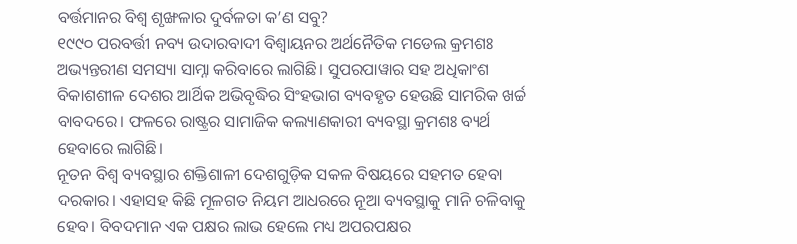ବର୍ତ୍ତମାନର ବିଶ୍ୱ ଶୃଙ୍ଖଳାର ଦୁର୍ବଳତା କ’ଣ ସବୁ?
୧୯୯୦ ପରବର୍ତ୍ତୀ ନବ୍ୟ ଉଦାରବାଦୀ ବିଶ୍ୱାୟନର ଅର୍ଥନୈତିକ ମଡେଲ କ୍ରମଶଃ ଅଭ୍ୟନ୍ତରୀଣ ସମସ୍ୟା ସାମ୍ନା କରିବାରେ ଲାଗିଛି। ସୁପରପାୱାର ସହ ଅଧିକାଂଶ ବିକାଶଶୀଳ ଦେଶର ଆର୍ଥିକ ଅଭିବୃଦ୍ଧିର ସିଂହଭାଗ ବ୍ୟବହୃତ ହେଉଛି ସାମରିକ ଖର୍ଚ୍ଚ ବାବଦରେ। ଫଳରେ ରାଷ୍ଟ୍ରର ସାମାଜିକ କଲ୍ୟାଣକାରୀ ବ୍ୟବସ୍ଥା କ୍ରମଶଃ ବ୍ୟର୍ଥ ହେବାରେ ଲାଗିଛି।
ନୂତନ ବିଶ୍ୱ ବ୍ୟବସ୍ଥାର ଶକ୍ତିଶାଳୀ ଦେଶଗୁଡ଼ିକ ସକଳ ବିଷୟରେ ସହମତ ହେବା ଦରକାର। ଏହାସହ କିଛି ମୂଳଗତ ନିୟମ ଆଧରରେ ନୂଆ ବ୍ୟବସ୍ଥାକୁ ମାନି ଚଳିବାକୁ ହେବ। ବିବଦମାନ ଏକ ପକ୍ଷର ଲାଭ ହେଲେ ମଧ୍ୟ ଅପରପକ୍ଷର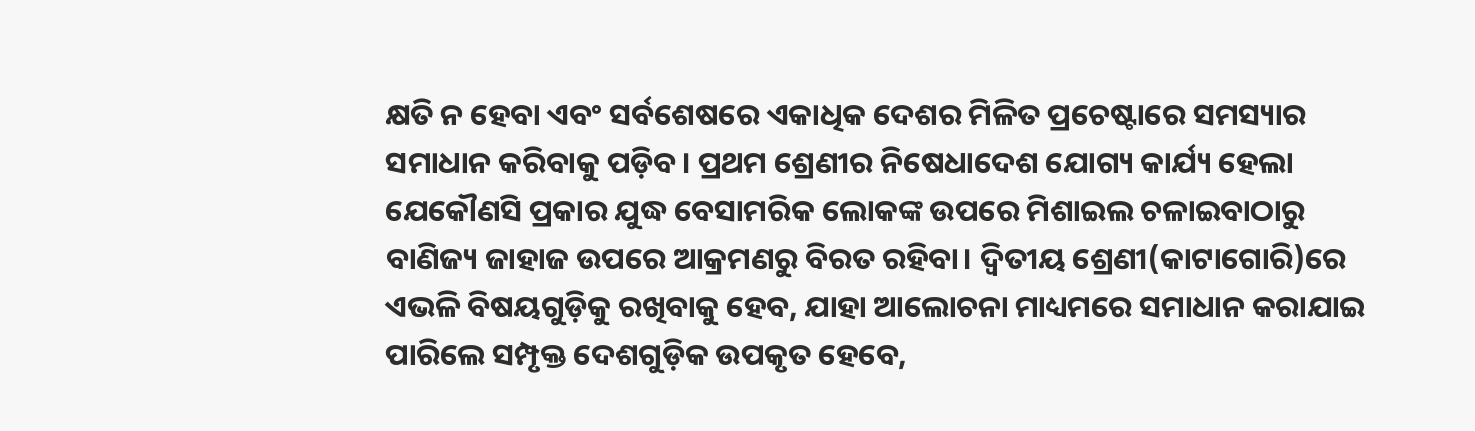କ୍ଷତି ନ ହେବା ଏବଂ ସର୍ବଶେଷରେ ଏକାଧିକ ଦେଶର ମିଳିତ ପ୍ରଚେଷ୍ଟାରେ ସମସ୍ୟାର ସମାଧାନ କରିବାକୁ ପଡ଼ିବ। ପ୍ରଥମ ଶ୍ରେଣୀର ନିଷେଧାଦେଶ ଯୋଗ୍ୟ କାର୍ଯ୍ୟ ହେଲା ଯେକୌଣସି ପ୍ରକାର ଯୁଦ୍ଧ ବେସାମରିକ ଲୋକଙ୍କ ଉପରେ ମିଶାଇଲ ଚଳାଇବାଠାରୁ ବାଣିଜ୍ୟ ଜାହାଜ ଉପରେ ଆକ୍ରମଣରୁ ବିରତ ରହିବା। ଦ୍ୱିତୀୟ ଶ୍ରେଣୀ(କାଟାଗୋରି)ରେ ଏଭଳି ବିଷୟଗୁଡ଼ିକୁ ରଖିବାକୁ ହେବ, ଯାହା ଆଲୋଚନା ମାଧ୍ୟମରେ ସମାଧାନ କରାଯାଇ ପାରିଲେ ସମ୍ପୃକ୍ତ ଦେଶଗୁଡ଼ିକ ଉପକୃତ ହେବେ,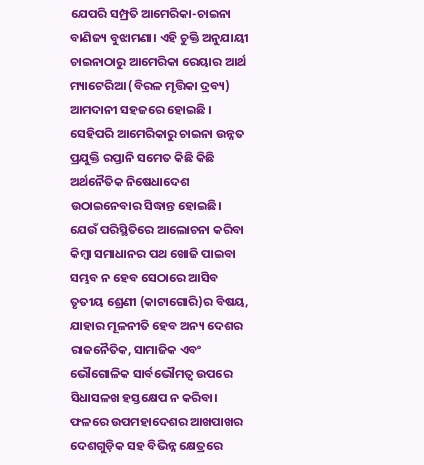ଯେପରି ସମ୍ପ୍ରତି ଆମେରିକା-ଚାଇନା ବାଣିଜ୍ୟ ବୁଝାମଣା। ଏହି ଚୁକ୍ତି ଅନୁଯାୟୀ ଚାଇନାଠାରୁ ଆମେରିକା ରେୟାର ଆର୍ଥ ମ୍ୟାଟେରିଆ (ବିରଳ ମୃତ୍ତିକା ଦ୍ରବ୍ୟ) ଆମଦାନୀ ସହଜରେ ହୋଇଛି ।
ସେହିପରି ଆମେରିକାରୁ ଚାଇନା ଉନ୍ନତ ପ୍ରଯୁକ୍ତି ରପ୍ତାନି ସମେତ କିଛି କିଛି ଅର୍ଥନୈତିକ ନିଷେଧାଦେଶ ଉଠାଇନେବାର ସିଦ୍ଧାନ୍ତ ହୋଇଛି।
ଯେଉଁ ପରିସ୍ଥିତିରେ ଆଲୋଚନା କରିବା କିମ୍ବା ସମାଧାନର ପଥ ଖୋଜି ପାଇବା ସମ୍ଭବ ନ ହେବ ସେଠାରେ ଆସିବ ତୃତୀୟ ଶ୍ରେଣୀ (କାଟାଗୋରି)ର ବିଷୟ, ଯାହାର ମୂଳନୀତି ହେବ ଅନ୍ୟ ଦେଶର ରାଜନୈତିକ, ସାମାଜିକ ଏବଂ ଭୌଗୋଳିକ ସାର୍ବଭୌମତ୍ୱ ଉପରେ ସିଧାସଳଖ ହସ୍ତକ୍ଷେପ ନ କରିବା। ଫଳରେ ଉପମହାଦେଶର ଆଖପାଖର ଦେଶଗୁଡ଼ିକ ସହ ବିଭିନ୍ନ କ୍ଷେତ୍ରରେ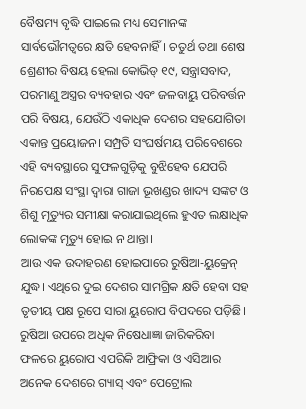ବୈଷମ୍ୟ ବୃଦ୍ଧି ପାଇଲେ ମଧ୍ୟ ସେମାନଙ୍କ ସାର୍ବଭୌମତ୍ୱରେ କ୍ଷତି ହେବନାହିଁ। ଚତୁର୍ଥ ତଥା ଶେଷ ଶ୍ରେଣୀର ବିଷୟ ହେଲା କୋଭିଡ୍‌ ୧୯, ସନ୍ତ୍ରାସବାଦ, ପରମାଣୁ ଅସ୍ତ୍ରର ବ୍ୟବହାର ଏବଂ ଜଳବାୟୁ ପରିବର୍ତ୍ତନ ପରି ବିଷୟ, ଯେଉଁଠି ଏକାଧିକ ଦେଶର ସହଯୋଗିତା ଏକାନ୍ତ ପ୍ରୟୋଜନ। ସମ୍ପ୍ରତି ସଂଘର୍ଷମୟ ପରିବେଶରେ ଏହି ବ୍ୟବସ୍ଥାରେ ସୁଫଳଗୁଡ଼ିକୁ ବୁଝିହେବ ଯେପରି ନିରପେକ୍ଷ ସଂସ୍ଥା ଦ୍ୱାରା ଗାଜା ଭୂଖଣ୍ଡର ଖାଦ୍ୟ ସଙ୍କଟ ଓ ଶିଶୁ ମୃତ୍ୟୁର ସମୀକ୍ଷା କରାଯାଇଥିଲେ ହୁଏତ ଲକ୍ଷାଧିକ ଲୋକଙ୍କ ମୃତ୍ୟୁ ହୋଇ ନ ଥାନ୍ତା।
ଆଉ ଏକ ଉଦାହରଣ ହୋଇପାରେ ରୁଷିଆ-ୟୁକ୍ରେନ୍‌ ଯୁଦ୍ଧ। ଏଥିରେ ଦୁଇ ଦେଶର ସାମଗ୍ରିକ କ୍ଷତି ହେବା ସହ ତୃତୀୟ ପକ୍ଷ ରୂପେ ସାରା ୟୁରୋପ ବିପଦରେ ପଡ଼ିଛି। ରୁଷିଆ ଉପରେ ଅଧିକ ନିଷେଧାଜ୍ଞା ଜାରିକରିବା ଫଳରେ ୟୁରୋପ ଏପରିକି ଆଫ୍ରିକା ଓ ଏସିଆର ଅନେକ ଦେଶରେ ଗ୍ୟାସ୍‌ ଏବଂ ପେଟ୍ରୋଲ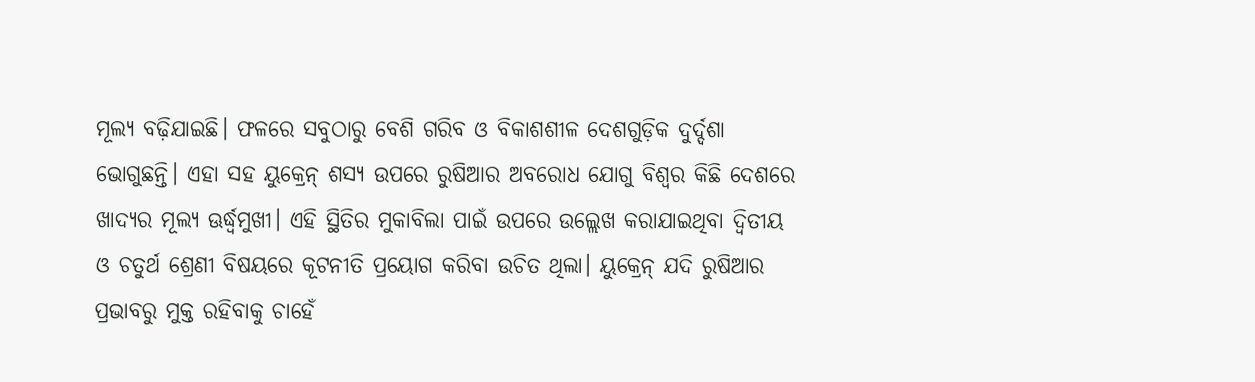ମୂଲ୍ୟ ବଢ଼ିଯାଇଛି। ଫଳରେ ସବୁଠାରୁ ବେଶି ଗରିବ ଓ ବିକାଶଶୀଳ ଦେଶଗୁଡ଼ିକ ଦୁର୍ଦ୍ଦଶା ଭୋଗୁଛନ୍ତି। ଏହା ସହ ୟୁକ୍ରେନ୍‌ ଶସ୍ୟ ଉପରେ ରୁଷିଆର ଅବରୋଧ ଯୋଗୁ ବିଶ୍ୱର କିଛି ଦେଶରେ ଖାଦ୍ୟର ମୂଲ୍ୟ ଊର୍ଦ୍ଧ୍ୱମୁଖୀ। ଏହି ସ୍ଥିତିର ମୁକାବିଲା ପାଇଁ ଉପରେ ଉଲ୍ଲେଖ କରାଯାଇଥିବା ଦ୍ୱିତୀୟ ଓ ଚତୁର୍ଥ ଶ୍ରେଣୀ ବିଷୟରେ କୂଟନୀତି ପ୍ରୟୋଗ କରିବା ଉଚିତ ଥିଲା। ୟୁକ୍ରେନ୍‌ ଯଦି ରୁଷିଆର ପ୍ରଭାବରୁ ମୁକ୍ତ ରହିବାକୁ ଚାହେଁ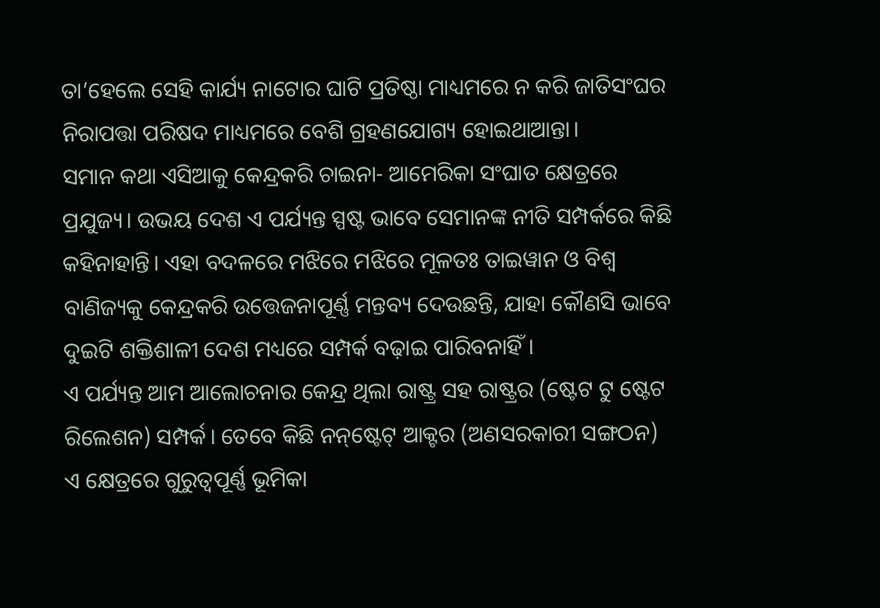ତା’ହେଲେ ସେହି କାର୍ଯ୍ୟ ନାଟୋର ଘାଟି ପ୍ରତିଷ୍ଠା ମାଧ୍ୟମରେ ନ କରି ଜାତିସଂଘର ନିରାପତ୍ତା ପରିଷଦ ମାଧ୍ୟମରେ ବେଶି ଗ୍ରହଣଯୋଗ୍ୟ ହୋଇଥାଆନ୍ତା।
ସମାନ କଥା ଏସିଆକୁ କେନ୍ଦ୍ରକରି ଚାଇନା- ଆମେରିକା ସଂଘାତ କ୍ଷେତ୍ରରେ ପ୍ରଯୁଜ୍ୟ। ଉଭୟ ଦେଶ ଏ ପର୍ଯ୍ୟନ୍ତ ସ୍ପଷ୍ଟ ଭାବେ ସେମାନଙ୍କ ନୀତି ସମ୍ପର୍କରେ କିଛି କହିନାହାନ୍ତି। ଏହା ବଦଳରେ ମଝିରେ ମଝିରେ ମୂଳତଃ ତାଇୱାନ ଓ ବିଶ୍ୱ ବାଣିଜ୍ୟକୁ କେନ୍ଦ୍ରକରି ଉତ୍ତେଜନାପୂର୍ଣ୍ଣ ମନ୍ତବ୍ୟ ଦେଉଛନ୍ତି, ଯାହା କୌଣସି ଭାବେ ଦୁଇଟି ଶକ୍ତିଶାଳୀ ଦେଶ ମଧ୍ୟରେ ସମ୍ପର୍କ ବଢ଼ାଇ ପାରିବନାହିଁ।
ଏ ପର୍ଯ୍ୟନ୍ତ ଆମ ଆଲୋଚନାର କେନ୍ଦ୍ର ଥିଲା ରାଷ୍ଟ୍ର ସହ ରାଷ୍ଟ୍ରର (ଷ୍ଟେଟ ଟୁ ଷ୍ଟେଟ ରିଲେଶନ) ସମ୍ପର୍କ। ତେବେ କିଛି ନନ୍‌ଷ୍ଟେଟ୍‌ ଆକ୍ଟର (ଅଣସରକାରୀ ସଙ୍ଗଠନ) ଏ କ୍ଷେତ୍ରରେ ଗୁରୁତ୍ୱପୂର୍ଣ୍ଣ ଭୂମିକା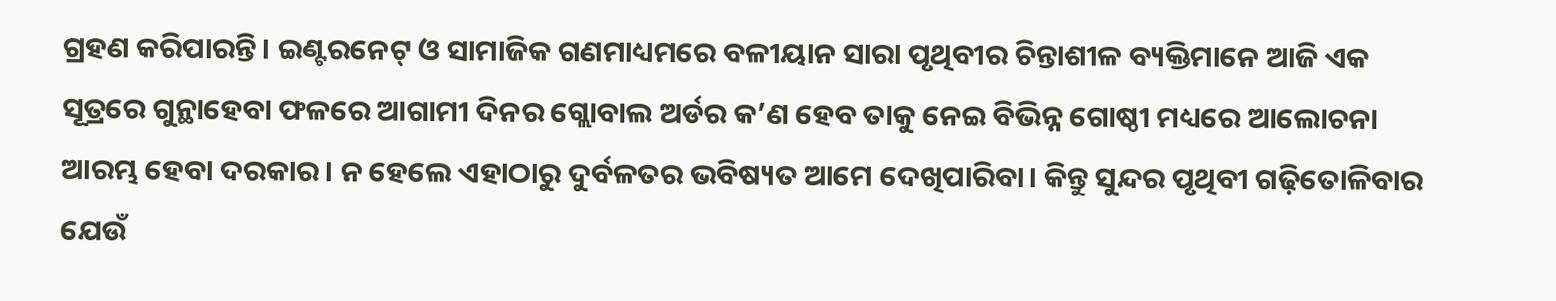ଗ୍ରହଣ କରିପାରନ୍ତି। ଇଣ୍ଟରନେଟ୍‌ ଓ ସାମାଜିକ ଗଣମାଧ୍ୟମରେ ବଳୀୟାନ ସାରା ପୃଥିବୀର ଚିନ୍ତାଶୀଳ ବ୍ୟକ୍ତିମାନେ ଆଜି ଏକ ସୂତ୍ରରେ ଗୁନ୍ଥାହେବା ଫଳରେ ଆଗାମୀ ଦିନର ଗ୍ଲୋବାଲ ଅର୍ଡର କ’ଣ ହେବ ତାକୁ ନେଇ ବିଭିନ୍ନ ଗୋଷ୍ଠୀ ମଧ୍ୟରେ ଆଲୋଚନା ଆରମ୍ଭ ହେବା ଦରକାର। ନ ହେଲେ ଏହାଠାରୁ ଦୁର୍ବଳତର ଭବିଷ୍ୟତ ଆମେ ଦେଖିପାରିବା। କିନ୍ତୁ ସୁନ୍ଦର ପୃଥିବୀ ଗଢ଼ିତୋଳିବାର ଯେଉଁ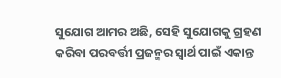ସୁଯୋଗ ଆମର ଅଛି, ସେହି ସୁଯୋଗକୁ ଗ୍ରହଣ କରିବା ପରବର୍ତ୍ତୀ ପ୍ରଜନ୍ମର ସ୍ବାର୍ଥ ପାଇଁ ଏକାନ୍ତ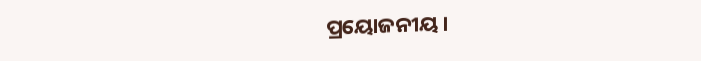ପ୍ରୟୋଜନୀୟ।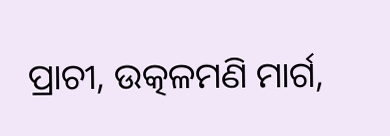ପ୍ରାଚୀ, ଉତ୍କଳମଣି ମାର୍ଗ,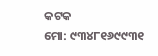କଟକ
ମୋ: ୯୩୪୮୧୬୯୯୩୧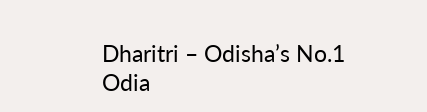Dharitri – Odisha’s No.1 Odia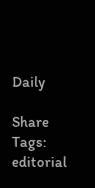Daily

Share
Tags: editorial